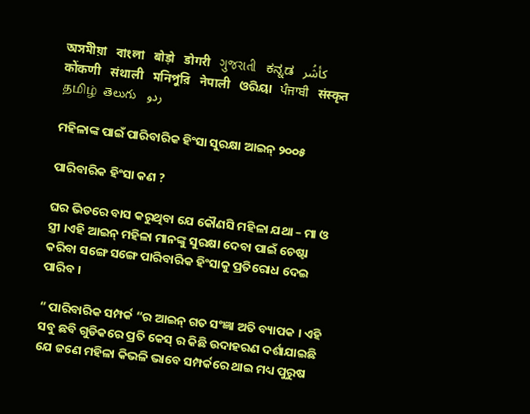অসমীয়া   বাংলা   बोड़ो   डोगरी   ગુજરાતી   ಕನ್ನಡ   كأشُر   कोंकणी   संथाली   মনিপুরি   नेपाली   ଓରିୟା   ਪੰਜਾਬੀ   संस्कृत   தமிழ்  తెలుగు   ردو

ମହିଳାଙ୍କ ପାଇଁ ପାରିବାରିକ ହିଂସା ସୁରକ୍ଷା ଆଇନ୍ ୨୦୦୫

ପାରିବାରିକ ହିଂସା କଣ ?

ଘର ଭିତରେ ବାସ କରୁଥିବା ଯେ କୌଣସି ମହିଳା ଯଥା – ମା ଓ ସ୍ତ୍ରୀ ।ଏହି ଆଇନ୍ ମହିଳା ମାନଙ୍କୁ ସୁରକ୍ଷା ଦେବା ପାଇଁ ଚେଷ୍ଟା କରିବା ସଙ୍ଗେ ସଙ୍ଗେ ପାରିବାରିକ ହିଂସାକୁ ପ୍ରତିରୋଧ ଦେଇ ପାରିବ ।

“ ପାରିବାରିକ ସମ୍ପର୍କ “ର ଆଇନ୍ ଗତ ସଂଜ୍ଞା ଅତି ବ୍ୟାପକ । ଏହି ସବୁ ଛବି ଗୁଡିକରେ ପ୍ରତି କେସ୍ ର କିଛି ଉଦାହରଣ ଦର୍ଶାଯାଇଛି ଯେ ଜଣେ ମହିଳା କିଭଳି ଭାବେ ସମ୍ପର୍କରେ ଥାଇ ମଧ୍ୟ ପୁରୁଷ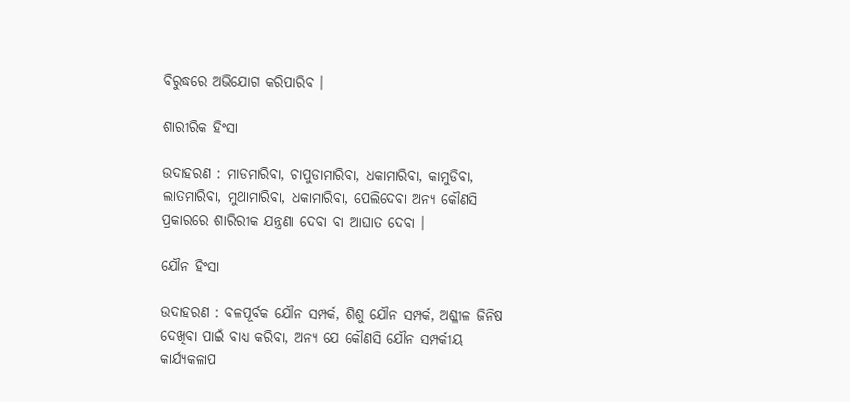ବିରୁଦ୍ଧରେ ଅଭିଯୋଗ କରିପାରିବ ।

ଶାରୀରିକ ହିଂସା

ଉଦାହରଣ : ମାଡମାରିବା, ଚାପୁଡାମାରିବା, ଧକାମାରିବା, କାମୁଡିବା, ଲାତମାରିବା, ମୁଥାମାରିବା, ଧକାମାରିବା, ପେଲିଦେବା ଅନ୍ୟ କୌଣସି ପ୍ରକାରରେ ଶାରିରୀକ ଯନ୍ତ୍ରଣା ଦେବା ବା ଆଘାତ ଦେବା ।

ଯୌନ ହିଂସା

ଉଦାହରଣ : ବଳପୂର୍ବକ ଯୌନ ସମ୍ପର୍କ, ଶିଶୁ ଯୌନ ସମ୍ପର୍କ, ଅଶ୍ଳୀଳ ଜିନିଷ ଦେଖିବା ପାଇଁ ବାଧ୍ୟ କରିବା, ଅନ୍ୟ ଯେ କୌଣସି ଯୌନ ସମ୍ପର୍କୀୟ କାର୍ଯ୍ୟକଳାପ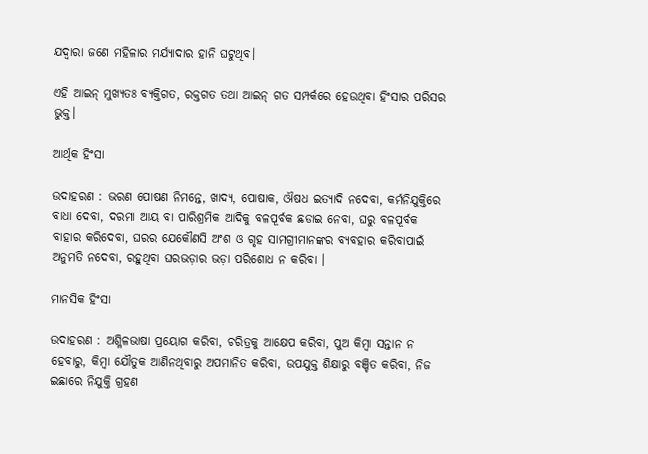ଯଦ୍ୱାରା ଜଣେ ମହିଳାର ମର୍ଯ୍ୟାଦାର ହାନି ଘଟୁଥିବ।

ଏହି ଆଇନ୍ ମୁଖ୍ୟତଃ ବ୍ୟକ୍ତିଗତ, ରକ୍ତଗତ ତଥା ଆଇନ୍ ଗତ ସମ୍ପର୍କରେ ହେଉଥିବା ହିଂସାର ପରିସର ଭୁକ୍ତ।

ଆର୍ଥିକ ହିଂସା

ଉଦାହରଣ : ଭରଣ ପୋଷଣ ନିମନ୍ତେ, ଖାଦ୍ୟ, ପୋଷାକ, ଔଷଧ ଇତ୍ୟାଦି ନଦେବା, କର୍ମନିଯୁକ୍ତିରେ ବାଧା ଦେବା, ଦରମା ଆୟ ବା ପାରିଶ୍ରମିକ ଆଦିକୁ ବଳପୂର୍ବକ ଛଡାଇ ନେବା, ଘରୁ ବଳପୂର୍ବକ ବାହାର କରିଦେବା, ଘରର ଯେକୌଣସି ଅଂଶ ଓ ଗୃହ ସାମଗ୍ରୀମାନଙ୍କର ବ୍ୟବହାର କରିବାପାଇଁ ଅନୁମତି ନଦେବା, ରହୁଥିବା ଘରଭଡ଼ାର ଭଡ଼ା ପରିଶୋଧ ନ କରିବା ।

ମାନସିକ ହିଂସା

ଉଦାହରଣ : ଅଶ୍ଳିଳଭାଷା ପ୍ରୟୋଗ କରିବା, ଚରିତ୍ରକୁ ଆକ୍ଷେପ କରିବା, ପୁଅ କିମ୍ବା ସନ୍ତାନ ନ ହେବାରୁ, କିମ୍ବା ଯୌତୁକ ଆଣିନଥିବାରୁ ଅପମାନିତ କରିବା, ଉପଯୁକ୍ତ ଶିକ୍ଷାରୁ ବଞ୍ଚିତ କରିବା, ନିଜ ଇଛାରେ ନିଯୁକ୍ତି ଗ୍ରହଣ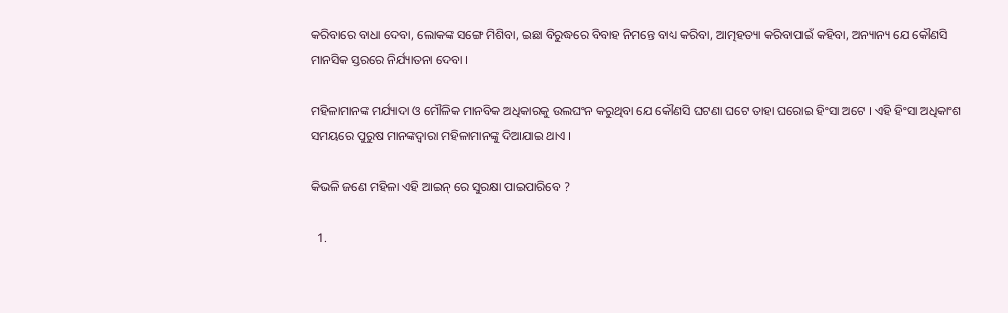କରିବାରେ ବାଧା ଦେବା, ଲୋକଙ୍କ ସଙ୍ଗେ ମିଶିବା, ଇଛା ବିରୁଦ୍ଧରେ ବିବାହ ନିମନ୍ତେ ବାଧ୍ୟ କରିବା, ଆତ୍ମହତ୍ୟା କରିବାପାଇଁ କହିବା, ଅନ୍ୟାନ୍ୟ ଯେ କୌଣସି ମାନସିକ ସ୍ତରରେ ନିର୍ଯ୍ୟାତନା ଦେବା ।

ମହିଳାମାନଙ୍କ ମର୍ଯ୍ୟାଦା ଓ ମୌଳିକ ମାନବିକ ଅଧିକାରକୁ ଉଲଘଂନ କରୁଥିବା ଯେ କୌଣସି ଘଟଣା ଘଟେ ତାହା ଘରୋଇ ହିଂସା ଅଟେ । ଏହି ହିଂସା ଅଧିକାଂଶ ସମୟରେ ପୁରୁଷ ମାନଙ୍କଦ୍ଵାରା ମହିଳାମାନଙ୍କୁ ଦିଆଯାଇ ଥାଏ ।

କିଭଳି ଜଣେ ମହିଳା ଏହି ଆଇନ୍ ରେ ସୁରକ୍ଷା ପାଇପାରିବେ ?

  1.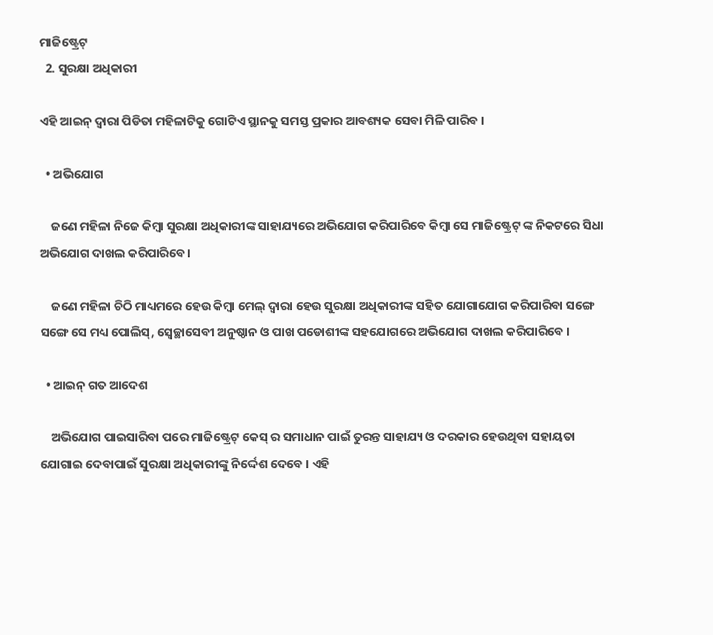ମାଜିଷ୍ଟ୍ରେଟ୍
  2. ସୁରକ୍ଷା ଅଧିକାରୀ

ଏହି ଆଇନ୍ ଦ୍ଵାରା ପିଡିତା ମହିଳାଟିକୁ ଗୋଟିଏ ସ୍ଥାନକୁ ସମସ୍ତ ପ୍ରକାର ଆବଶ୍ୟକ ସେବା ମିଳି ପାରିବ ।

  • ଅଭିଯୋଗ

    ଜଣେ ମହିଳା ନିଜେ କିମ୍ବା ସୁରକ୍ଷା ଅଧିକାରୀଙ୍କ ସାହାଯ୍ୟରେ ଅଭିଯୋଗ କରିପାରିବେ କିମ୍ବା ସେ ମାଜିଷ୍ଟ୍ରେଟ୍ ଙ୍କ ନିକଟରେ ସିଧା ଅଭିଯୋଗ ଦାଖଲ କରିପାରିବେ।

    ଜଣେ ମହିଳା ଚିଠି ମାଧ୍ୟମରେ ହେଉ କିମ୍ବା ମେଲ୍ ଦ୍ଵାରା ହେଉ ସୁରକ୍ଷା ଅଧିକାରୀଙ୍କ ସହିତ ଯୋଗାଯୋଗ କରିପାରିବା ସଙ୍ଗେ ସଙ୍ଗେ ସେ ମଧ୍ୟ ପୋଲିସ୍, ସ୍ଵେଚ୍ଛାସେବୀ ଅନୁଷ୍ଠାନ ଓ ପାଖ ପଡୋଶୀଙ୍କ ସହଯୋଗରେ ଅଭିଯୋଗ ଦାଖଲ କରିପାରିବେ ।

  • ଆଇନ୍ ଗତ ଆଦେଶ

    ଅଭିଯୋଗ ପାଇସାରିବା ପରେ ମାଜିଷ୍ଟ୍ରେଟ୍ କେସ୍ ର ସମାଧାନ ପାଇଁ ତୁରନ୍ତ ସାହାଯ୍ୟ ଓ ଦରକାର ହେଉଥିବା ସହାୟତା ଯୋଗାଇ ଦେବାପାଇଁ ସୁରକ୍ଷା ଅଧିକାରୀଙ୍କୁ ନିର୍ଦ୍ଦେଶ ଦେବେ । ଏହି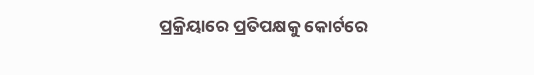ପ୍ରକ୍ରିୟାରେ ପ୍ରତିପକ୍ଷକୁ କୋର୍ଟରେ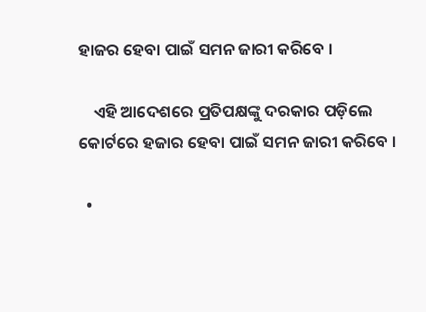ହାଜର ହେବା ପାଇଁ ସମନ ଜାରୀ କରିବେ ।

    ଏହି ଆଦେଶରେ ପ୍ରତିପକ୍ଷଙ୍କୁ ଦରକାର ପଡ଼ିଲେ କୋର୍ଟରେ ହଜାର ହେବା ପାଇଁ ସମନ ଜାରୀ କରିବେ ।

  •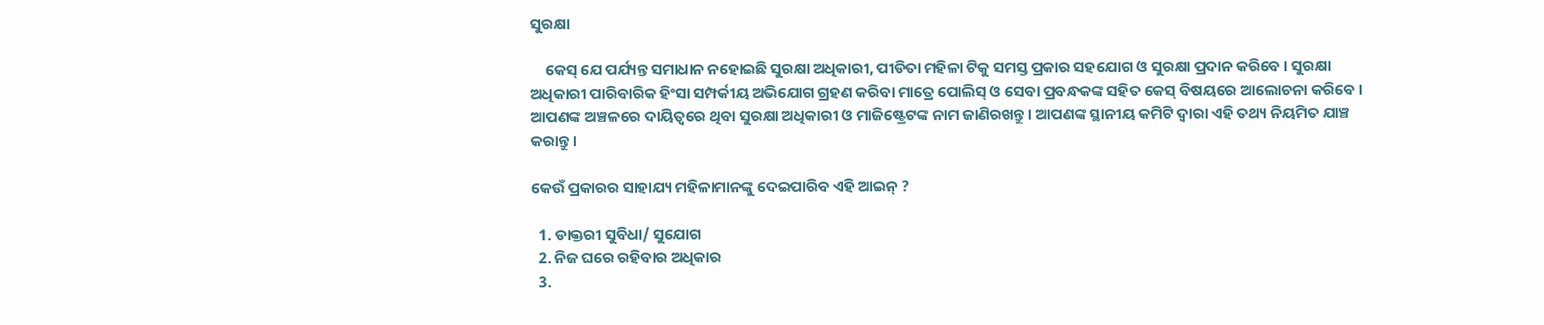ସୁରକ୍ଷା

    କେସ୍ ଯେ ପର୍ଯ୍ୟନ୍ତ ସମାଧାନ ନହୋଇଛି ସୁରକ୍ଷା ଅଧିକାରୀ, ପୀଡିତା ମହିଳା ଟିକୁ ସମସ୍ତ ପ୍ରକାର ସହଯୋଗ ଓ ସୁରକ୍ଷା ପ୍ରଦାନ କରିବେ । ସୁରକ୍ଷା ଅଧିକାରୀ ପାରିବାରିକ ହିଂସା ସମ୍ପର୍କୀୟ ଅଭିଯୋଗ ଗ୍ରହଣ କରିବା ମାତ୍ରେ ପୋଲିସ୍ ଓ ସେବା ପ୍ରବନ୍ଧକଙ୍କ ସହିତ କେସ୍ ବିଷୟରେ ଆଲୋଚନା କରିବେ । ଆପଣଙ୍କ ଅଞ୍ଚଳରେ ଦାୟିତ୍ଵରେ ଥିବା ସୁରକ୍ଷା ଅଧିକାରୀ ଓ ମାଜିଷ୍ଟ୍ରେଟଙ୍କ ନାମ ଜାଣିରଖନ୍ତୁ । ଆପଣଙ୍କ ସ୍ଥାନୀୟ କମିଟି ଦ୍ଵାରା ଏହି ତଥ୍ୟ ନିୟମିତ ଯାଞ୍ଚ କରାନ୍ତୁ ।

କେଉଁ ପ୍ରକାରର ସାହାଯ୍ୟ ମହିଳାମାନଙ୍କୁ ଦେଇପାରିବ ଏହି ଆଇନ୍ ?

  1. ଡାକ୍ତରୀ ସୁବିଧା/ ସୁଯୋଗ
  2. ନିଜ ଘରେ ରହିବାର ଅଧିକାର
  3.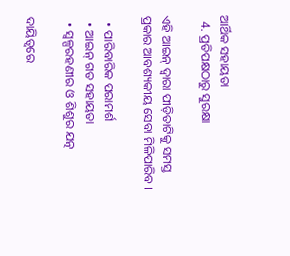ଆର୍ଥିକ ସହାୟତା
  4. ପ୍ରତିପକ୍ଷଠାରୁ ସୁରକ୍ଷା

ଏହି ଆଇନ୍ ଦ୍ଵାରା ପୀଡ଼ିତାଟିକୁ ସମସ୍ତ ପ୍ରକାର ଆବଶ୍ୟକୀୟ ସେବା ମିଳିପାରିବ ।

  • ପାରିବାରିକ ପରାମର୍ଶ
  • ଆଇନ୍ ଗତ ସହାୟତା
  • ସ୍ୱଳ୍ପରହଣୀର ଓ ଶିଶୁର ଯତ୍ନ

ଦାୟିତ୍ଵରେ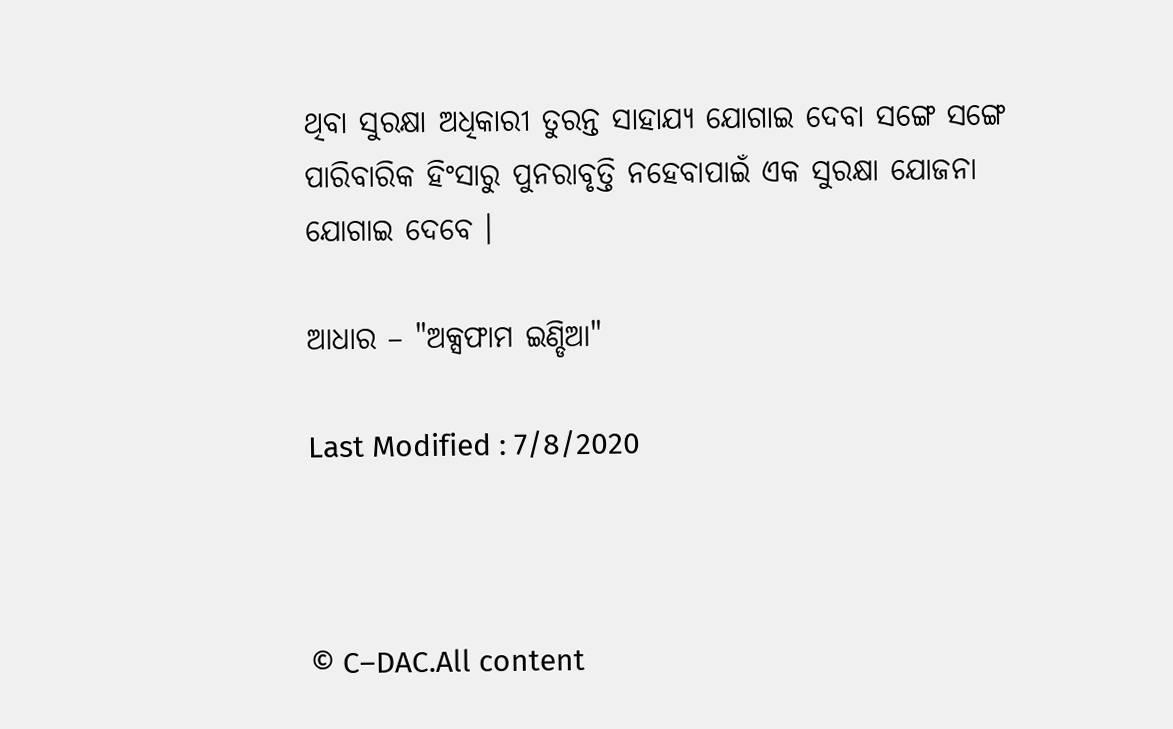ଥିବା ସୁରକ୍ଷା ଅଧିକାରୀ ତୁରନ୍ତ ସାହାଯ୍ୟ ଯୋଗାଇ ଦେବା ସଙ୍ଗେ ସଙ୍ଗେ ପାରିବାରିକ ହିଂସାରୁ ପୁନରାବୃତ୍ତି ନହେବାପାଇଁ ଏକ ସୁରକ୍ଷା ଯୋଜନା ଯୋଗାଇ ଦେବେ ।

ଆଧାର – "ଅକ୍ସଫାମ ଇଣ୍ଡିଆ"

Last Modified : 7/8/2020



© C–DAC.All content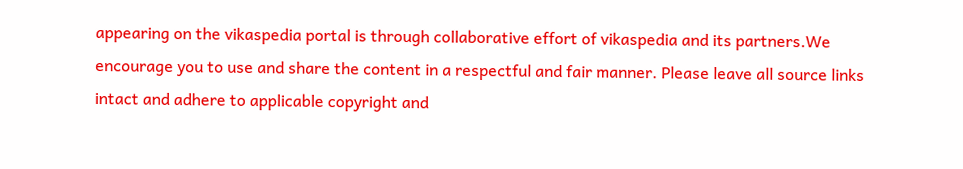appearing on the vikaspedia portal is through collaborative effort of vikaspedia and its partners.We encourage you to use and share the content in a respectful and fair manner. Please leave all source links intact and adhere to applicable copyright and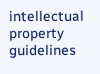intellectual property guidelines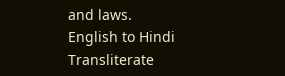and laws.
English to Hindi Transliterate